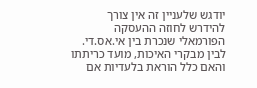יודגש שלעניין זה אין צורך להידרש לחוזה ההעסקה הפורמאלי שנכרת בין אי.אס.די. לבין מבקרי האיכות, מועד כריתתו והאם כלל הוראת בלעדיות אם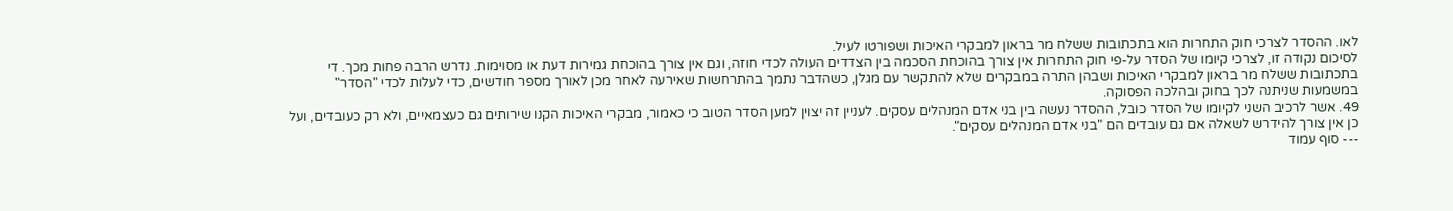לאו. ההסדר לצרכי חוק התחרות הוא בתכתובות ששלח מר בראון למבקרי האיכות ושפורטו לעיל.
לסיכום נקודה זו, לצרכי קיומו של הסדר על-פי חוק התחרות אין צורך בהוכחת הסכמה בין הצדדים העולה לכדי חוזה, וגם אין צורך בהוכחת גמירות דעת או מסוימות. נדרש הרבה פחות מכך. די בתכתובות ששלח מר בראון למבקרי האיכות ושבהן התרה במבקרים שלא להתקשר עם מגלן, כשהדבר נתמך בהתרחשות שאירעה לאחר מכן לאורך מספר חודשים, כדי לעלות לכדי "הסדר" במשמעות שניתנה לכך בחוק ובהלכה הפסוקה.
49. אשר לרכיב השני לקיומו של הסדר כובל, ההסדר נעשה בין בני אדם המנהלים עסקים. לעניין זה יצוין למען הסדר הטוב כי כאמור, מבקרי האיכות הקנו שירותים גם כעצמאיים, ולא רק כעובדים, ועל כן אין צורך להידרש לשאלה אם גם עובדים הם "בני אדם המנהלים עסקים".
--- סוף עמוד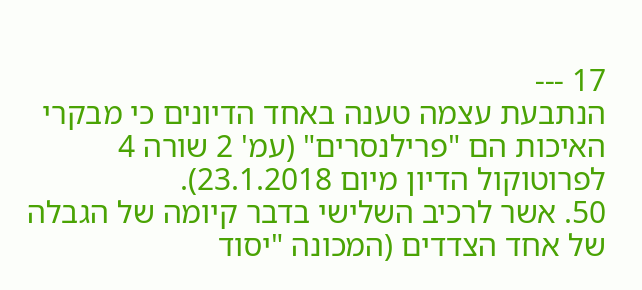17 ---
הנתבעת עצמה טענה באחד הדיונים כי מבקרי האיכות הם "פרילנסרים" (עמ' 2 שורה 4 לפרוטוקול הדיון מיום 23.1.2018).
50. אשר לרכיב השלישי בדבר קיומה של הגבלה של אחד הצדדים (המכונה "יסוד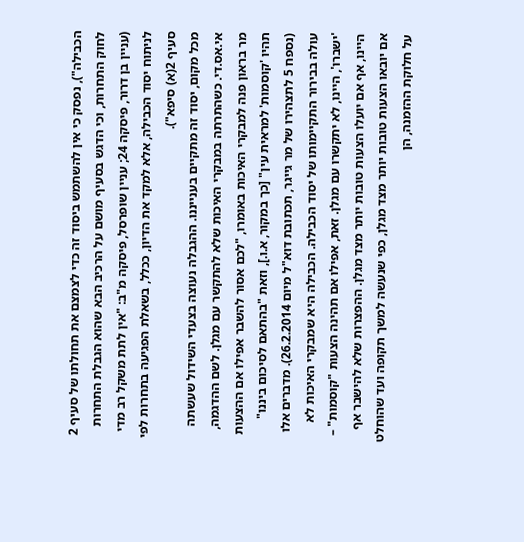הכבילה"), נפסק כי אין להשתמש ביסוד זה כדי לצמצם את תחולתו של סעיף 2 לחוק התחרות, וכי הדגש בסעיף מושם על הרכיב הבא שהוא הגבלת התחרות (עניין בן דרור, פיסקה 24; עניין שופרסל, פיסקה מ"ב: "אין לתת משקל רב מדי לניתוח יסוד הכבילה, אלא למקד את הדיון, ככלל, בשאלת הפגיעה בתחרות לפי סעיף 2(א) סיפא").
מכל מקום, יסוד זה מתקיים בענייננו. ההגבלה נעוצה בצעדי השידול שעשתה אי.אס.די. כשהתרתה במבקרי האיכות שלא להתקשר עם מגלן. לשם ההדגמה, מר בראון פנה למבקרי האיכות באומרו, "לכם אסור להשבר אפילו אם ההצעות תהיו 'קוסמות' למראית עין" [כך במקור, א.ו.], וזאת "בהתאם לסיכום ביננו" (נספח 5 לתצהירו של מר גייגר, תכתובת דוא"ל מיום 26.2.2014). מדברים אלו עולה בבירור התקיימותו של יסוד הכבילה. הכבילה היא שמבקרי האיכות לא 'ישברו', היינו, לא יתקשרו עם מגלן. זאת, אפילו אם תהינה הצעות "קוסמות" – היינו, אף אם יועלו הצעות טובות יותר מצד מגלן. ההפצרות שלא להישבר אף אם יובאו הצעות טובות יותר מצד מגלן, כפי שנעשה למשך תקופה ועד שהוחלט על חלוקת ההזמנה, הן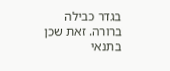בגדר כבילה ברורה. זאת שכן בתנאי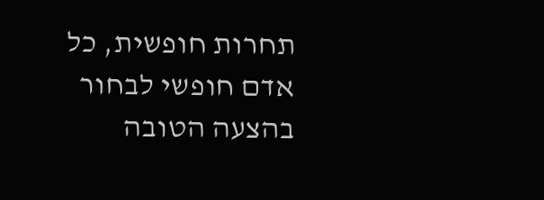תחרות חופשית, כל אדם חופשי לבחור בהצעה הטובה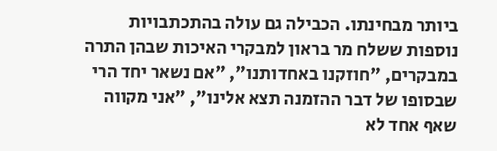ביותר מבחינתו. הכבילה גם עולה בהתכתבויות נוספות ששלח מר בראון למבקרי האיכות שבהן התרה במבקרים, "חוזקנו באחדותנו", "אם נשאר יחד הרי שבסופו של דבר ההזמנה תצא אלינו", "אני מקווה שאף אחד לא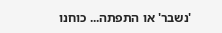'נשבר' או התפתה... כוחנו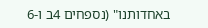באחדותנו" (נספחים 4ב ו-6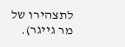לתצהירו של מר גייגר).